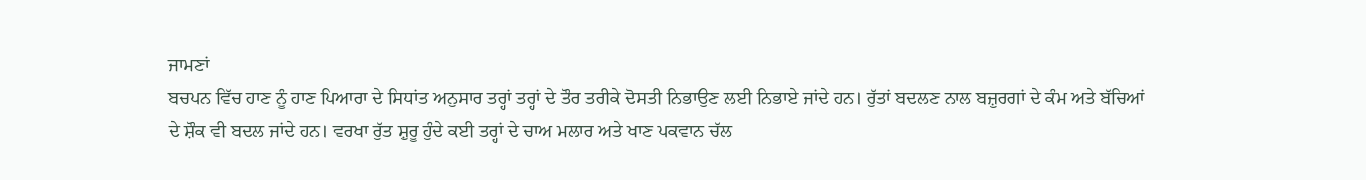ਜਾਮਣਾਂ
ਬਚਪਨ ਵਿੱਚ ਹਾਣ ਨੂੰ ਹਾਣ ਪਿਆਰਾ ਦੇ ਸਿਧਾਂਤ ਅਨੁਸਾਰ ਤਰ੍ਹਾਂ ਤਰ੍ਹਾਂ ਦੇ ਤੌਰ ਤਰੀਕੇ ਦੋਸਤੀ ਨਿਭਾਉਣ ਲਈ ਨਿਭਾਏ ਜਾਂਦੇ ਹਨ। ਰੁੱਤਾਂ ਬਦਲਣ ਨਾਲ ਬਜ਼ੁਰਗਾਂ ਦੇ ਕੰਮ ਅਤੇ ਬੱਚਿਆਂ ਦੇ ਸ਼ੌਕ ਵੀ ਬਦਲ ਜਾਂਦੇ ਹਨ। ਵਰਖਾ ਰੁੱਤ ਸ਼ੁਰੂ ਹੁੰਦੇ ਕਈ ਤਰ੍ਹਾਂ ਦੇ ਚਾਅ ਮਲਾਰ ਅਤੇ ਖਾਣ ਪਕਵਾਨ ਚੱਲ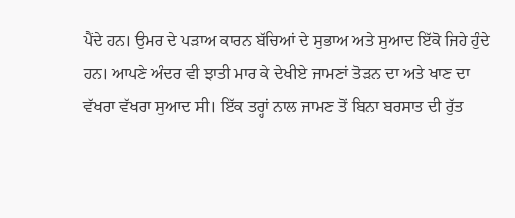ਪੈਂਦੇ ਹਨ। ਉਮਰ ਦੇ ਪੜਾਅ ਕਾਰਨ ਬੱਚਿਆਂ ਦੇ ਸੁਭਾਅ ਅਤੇ ਸੁਆਦ ਇੱਕੋ ਜਿਹੇ ਹੁੰਦੇ ਹਨ। ਆਪਣੇ ਅੰਦਰ ਵੀ ਝਾਤੀ ਮਾਰ ਕੇ ਦੇਖੀਏ ਜਾਮਣਾਂ ਤੋੜਨ ਦਾ ਅਤੇ ਖਾਣ ਦਾ ਵੱਖਰਾ ਵੱਖਰਾ ਸੁਆਦ ਸੀ। ਇੱਕ ਤਰ੍ਹਾਂ ਨਾਲ ਜਾਮਣ ਤੋਂ ਬਿਨਾ ਬਰਸਾਤ ਦੀ ਰੁੱਤ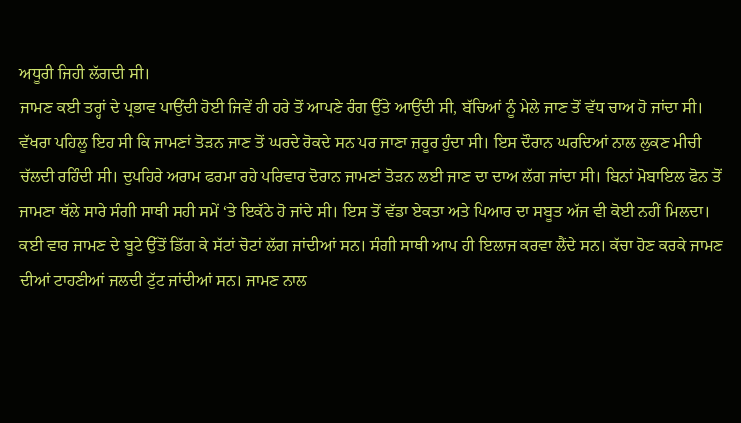ਅਧੂਰੀ ਜਿਹੀ ਲੱਗਦੀ ਸੀ।
ਜਾਮਣ ਕਈ ਤਰ੍ਹਾਂ ਦੇ ਪ੍ਰਭਾਵ ਪਾਉਂਦੀ ਹੋਈ ਜਿਵੇਂ ਹੀ ਹਰੇ ਤੋਂ ਆਪਣੇ ਰੰਗ ਉੱਤੇ ਆਉਂਦੀ ਸੀ, ਬੱਚਿਆਂ ਨੂੰ ਮੇਲੇ ਜਾਣ ਤੋਂ ਵੱਧ ਚਾਅ ਹੋ ਜਾਂਦਾ ਸੀ। ਵੱਖਰਾ ਪਹਿਲੂ ਇਹ ਸੀ ਕਿ ਜਾਮਣਾਂ ਤੋੜਨ ਜਾਣ ਤੋਂ ਘਰਦੇ ਰੋਕਦੇ ਸਨ ਪਰ ਜਾਣਾ ਜ਼ਰੂਰ ਹੁੰਦਾ ਸੀ। ਇਸ ਦੌਰਾਨ ਘਰਦਿਆਂ ਨਾਲ ਲੁਕਣ ਮੀਚੀ ਚੱਲਦੀ ਰਹਿੰਦੀ ਸੀ। ਦੁਪਹਿਰੇ ਅਰਾਮ ਫਰਮਾ ਰਹੇ ਪਰਿਵਾਰ ਦੋਰਾਨ ਜਾਮਣਾਂ ਤੋੜਨ ਲਈ ਜਾਣ ਦਾ ਦਾਅ ਲੱਗ ਜਾਂਦਾ ਸੀ। ਬਿਨਾਂ ਮੋਬਾਇਲ ਫੋਨ ਤੋਂ ਜਾਮਣਾ ਥੱਲੇ ਸਾਰੇ ਸੰਗੀ ਸਾਥੀ ਸਹੀ ਸਮੇਂ ‘ਤੇ ਇਕੱਠੇ ਹੋ ਜਾਂਦੇ ਸੀ। ਇਸ ਤੋਂ ਵੱਡਾ ਏਕਤਾ ਅਤੇ ਪਿਆਰ ਦਾ ਸਬੂਤ ਅੱਜ ਵੀ ਕੋਈ ਨਹੀਂ ਮਿਲਦਾ। ਕਈ ਵਾਰ ਜਾਮਣ ਦੇ ਬੂਟੇ ਉੱਤੋਂ ਡਿੱਗ ਕੇ ਸੱਟਾਂ ਚੋਟਾਂ ਲੱਗ ਜਾਂਦੀਆਂ ਸਨ। ਸੰਗੀ ਸਾਥੀ ਆਪ ਹੀ ਇਲਾਜ ਕਰਵਾ ਲੈਂਦੇ ਸਨ। ਕੱਚਾ ਹੋਣ ਕਰਕੇ ਜਾਮਣ ਦੀਆਂ ਟਾਹਣੀਆਂ ਜਲਦੀ ਟੁੱਟ ਜਾਂਦੀਆਂ ਸਨ। ਜਾਮਣ ਨਾਲ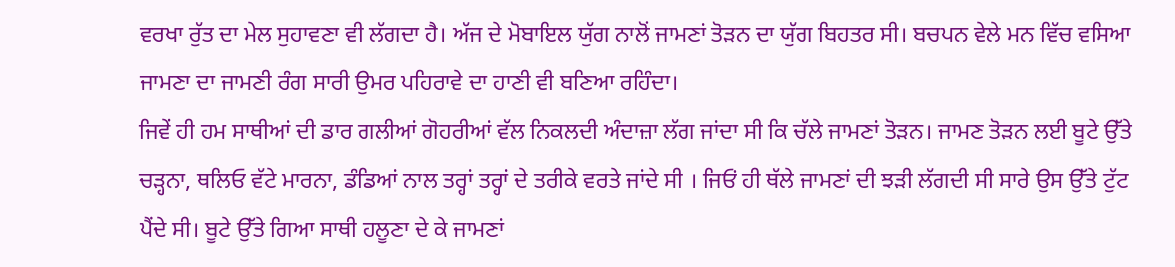ਵਰਖਾ ਰੁੱਤ ਦਾ ਮੇਲ ਸੁਹਾਵਣਾ ਵੀ ਲੱਗਦਾ ਹੈ। ਅੱਜ ਦੇ ਮੋਬਾਇਲ ਯੁੱਗ ਨਾਲੋਂ ਜਾਮਣਾਂ ਤੋੜਨ ਦਾ ਯੁੱਗ ਬਿਹਤਰ ਸੀ। ਬਚਪਨ ਵੇਲੇ ਮਨ ਵਿੱਚ ਵਸਿਆ ਜਾਮਣਾ ਦਾ ਜਾਮਣੀ ਰੰਗ ਸਾਰੀ ਉਮਰ ਪਹਿਰਾਵੇ ਦਾ ਹਾਣੀ ਵੀ ਬਣਿਆ ਰਹਿੰਦਾ।
ਜਿਵੇਂ ਹੀ ਹਮ ਸਾਥੀਆਂ ਦੀ ਡਾਰ ਗਲੀਆਂ ਗੋਹਰੀਆਂ ਵੱਲ ਨਿਕਲਦੀ ਅੰਦਾਜ਼ਾ ਲੱਗ ਜਾਂਦਾ ਸੀ ਕਿ ਚੱਲੇ ਜਾਮਣਾਂ ਤੋੜਨ। ਜਾਮਣ ਤੋੜਨ ਲਈ ਬੂਟੇ ਉੱਤੇ ਚੜ੍ਹਨਾ, ਥਲਿਓ ਵੱਟੇ ਮਾਰਨਾ, ਡੰਡਿਆਂ ਨਾਲ ਤਰ੍ਹਾਂ ਤਰ੍ਹਾਂ ਦੇ ਤਰੀਕੇ ਵਰਤੇ ਜਾਂਦੇ ਸੀ । ਜਿਓਂ ਹੀ ਥੱਲੇ ਜਾਮਣਾਂ ਦੀ ਝੜੀ ਲੱਗਦੀ ਸੀ ਸਾਰੇ ਉਸ ਉੱਤੇ ਟੁੱਟ ਪੈਂਦੇ ਸੀ। ਬੂਟੇ ਉੱਤੇ ਗਿਆ ਸਾਥੀ ਹਲੂਣਾ ਦੇ ਕੇ ਜਾਮਣਾਂ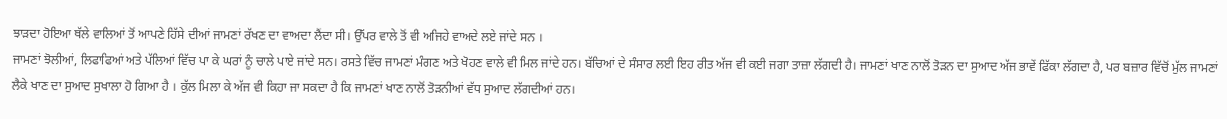ਝਾੜਦਾ ਹੋਇਆ ਥੱਲੇ ਵਾਲਿਆਂ ਤੋਂ ਆਪਣੇ ਹਿੱਸੇ ਦੀਆਂ ਜਾਮਣਾਂ ਰੱਖਣ ਦਾ ਵਾਅਦਾ ਲੈਂਦਾ ਸੀ। ਉੱਪਰ ਵਾਲੇ ਤੋਂ ਵੀ ਅਜਿਹੇ ਵਾਅਦੇ ਲਏ ਜਾਂਦੇ ਸਨ ।
ਜਾਮਣਾਂ ਝੋਲੀਆਂ, ਲਿਫਾਫਿਆਂ ਅਤੇ ਪੱਲਿਆਂ ਵਿੱਚ ਪਾ ਕੇ ਘਰਾਂ ਨੂੰ ਚਾਲੇ ਪਾਏ ਜਾਂਦੇ ਸਨ। ਰਸਤੇ ਵਿੱਚ ਜਾਮਣਾਂ ਮੰਗਣ ਅਤੇ ਖੋਹਣ ਵਾਲੇ ਵੀ ਮਿਲ ਜਾਂਦੇ ਹਨ। ਬੱਚਿਆਂ ਦੇ ਸੰਸਾਰ ਲਈ ਇਹ ਰੀਤ ਅੱਜ ਵੀ ਕਈ ਜਗਾ ਤਾਜ਼ਾ ਲੱਗਦੀ ਹੈ। ਜਾਮਣਾਂ ਖਾਣ ਨਾਲੋਂ ਤੋੜਨ ਦਾ ਸੁਆਦ ਅੱਜ ਭਾਵੇਂ ਫਿੱਕਾ ਲੱਗਦਾ ਹੈ, ਪਰ ਬਜ਼ਾਰ ਵਿੱਚੋਂ ਮੁੱਲ ਜਾਮਣਾਂ ਲੈਕੇ ਖਾਣ ਦਾ ਸੁਆਦ ਸੁਖਾਲਾ ਹੋ ਗਿਆ ਹੈ । ਕੁੱਲ ਮਿਲਾ ਕੇ ਅੱਜ ਵੀ ਕਿਹਾ ਜਾ ਸਕਦਾ ਹੈ ਕਿ ਜਾਮਣਾਂ ਖਾਣ ਨਾਲੋਂ ਤੋੜਨੀਆਂ ਵੱਧ ਸੁਆਦ ਲੱਗਦੀਆਂ ਹਨ।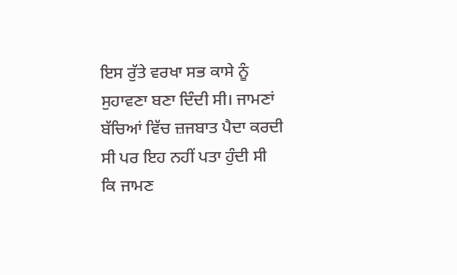ਇਸ ਰੁੱਤੇ ਵਰਖਾ ਸਭ ਕਾਸੇ ਨੂੰ ਸੁਹਾਵਣਾ ਬਣਾ ਦਿੰਦੀ ਸੀ। ਜਾਮਣਾਂ ਬੱਚਿਆਂ ਵਿੱਚ ਜ਼ਜਬਾਤ ਪੈਦਾ ਕਰਦੀ ਸੀ ਪਰ ਇਹ ਨਹੀਂ ਪਤਾ ਹੁੰਦੀ ਸੀ ਕਿ ਜਾਮਣ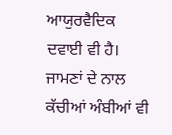ਆਯੁਰਵੈਦਿਕ ਦਵਾਈ ਵੀ ਹੈ। ਜਾਮਣਾਂ ਦੇ ਨਾਲ ਕੱਚੀਆਂ ਅੰਬੀਆਂ ਵੀ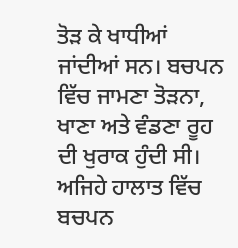ਤੋੜ ਕੇ ਖਾਧੀਆਂ ਜਾਂਦੀਆਂ ਸਨ। ਬਚਪਨ ਵਿੱਚ ਜਾਮਣਾ ਤੋੜਨਾ, ਖਾਣਾ ਅਤੇ ਵੰਡਣਾ ਰੂਹ ਦੀ ਖੁਰਾਕ ਹੁੰਦੀ ਸੀ। ਅਜਿਹੇ ਹਾਲਾਤ ਵਿੱਚ ਬਚਪਨ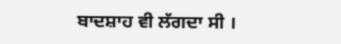ਬਾਦਸ਼ਾਹ ਵੀ ਲੱਗਦਾ ਸੀ ।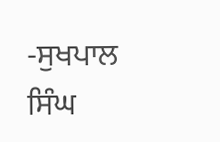-ਸੁਖਪਾਲ ਸਿੰਘ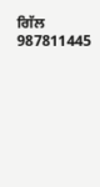ਗਿੱਲ
987811445